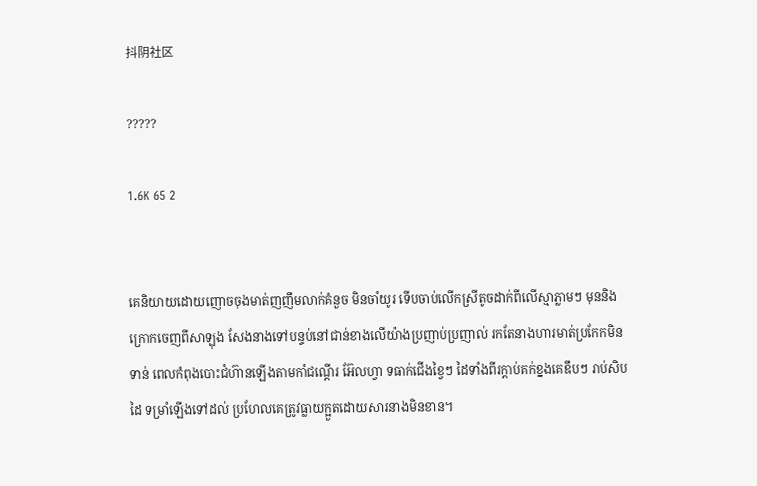抖阴社区

?????

1.6K 65 2


គេនិយាយដោយញោចចុងមាត់ញញឹមលាក់គំនួច មិនចាំយូរ ទើបចាប់លើកស្រីតូចដាក់ពីលើស្មាភ្លាមៗ មុននិងក្រោកចេញពីសាឡុង សែងនាងទៅបន្ទប់នៅជាន់ខាងលើយ៉ាងប្រញាប់ប្រញាល់ រកតែនាងហារមាត់ប្រកែកមិនទាន់ ពេលកំពុងបោះជំហ៊ានឡើងតាមកាំជណ្តើរ អ៊ែលហ្វា ទធាក់ជើងខ្វៃៗ ដៃទាំងពីរក្តាប់គក់ខ្នងគេឌឹបៗ រាប់សិបដៃ ទម្រាំឡើងទៅដល់ ប្រហែលគេត្រូវធ្លាយក្អួតដោយសារនាងមិនខាន។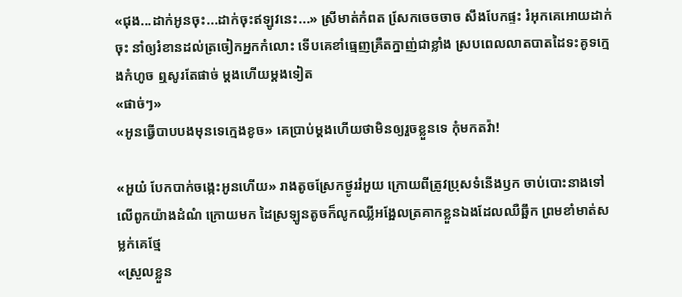«ជុង...ដាក់អូនចុះ...ដាក់ចុះឥឡូវនេះ...» ស្រីមាត់កំពត សែ្រកចេចចាច សឹងបែកផ្ទះ រំអុកគេអោយដាក់ចុះ នាំឲ្យរំខានដល់ត្រចៀកអ្នកកំលោះ ទើបគេខាំធ្មេញគ្រឺតក្នាញ់ជាខ្លាំង ស្របពេលលាតបាតដៃទះគូទក្មេងកំហូច ឮសូរតែផាច់ ម្តងហើយម្តងទៀត
«ផាច់ៗ»
«អូនធ្វើបាបបងមុនទេក្មេងខូច» គេប្រាប់ម្តងហើយថាមិនឲ្យរួចខ្លួនទេ កុំមកតវ៉ា!

«អួយ៎ បែកបាក់ចង្កេះអូនហើយ» រាងតូចស្រែកថ្ងូររំអួយ ក្រោយពីត្រូវប្រុសទំនើងឫក ចាប់បោះនាងទៅលើពូកយ៉ាងដំណំ ក្រោយមក ដៃស្រឡូនតូចក៏លូកឈ្លីអង្អែលត្រគាកខ្លួនឯងដែលឈឺឆ្អឹក ព្រមខាំមាត់សម្លក់គេថ្មែ
«ស្រួលខ្លួន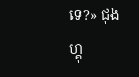ទេ?» ជុងហ្គុ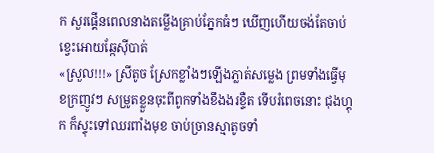ក សួរផ្គើនពេលនាងតម្លើងគ្រាប់ភ្នែកធំៗ ឃើញហើយចង់តែចាប់ខ្វេះអោយឆ្កែស៊ីបាត់
«ស្រួល!!!» ស្រីតូច ស្រែកខ្លាំងៗឡើងភ្លាត់សម្លេង ព្រមទាំងធ្វើមុខក្រញូវៗ សម្រូតខ្លួនចុះពីពូកទាំងខឹងងរខ្ទឺត ទើបរំពេចនោះ ជុងហ្គុក ក៏ស្ទុះទៅឈរពាំងមុខ ចាប់ច្រានស្មាតូចទាំ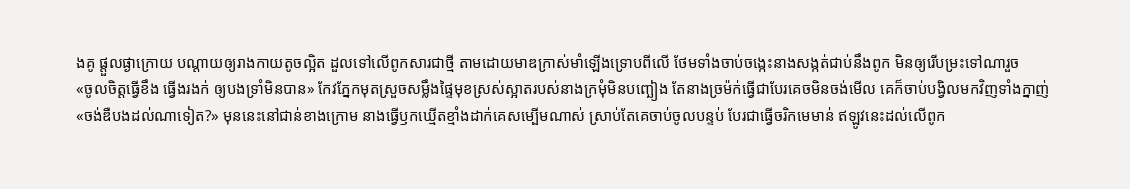ងគូ ផ្តួលផ្ងាក្រោយ បណ្តាយឲ្យរាងកាយតូចល្អិត ដួលទៅលើពូកសារជាថ្មី តាមដោយមាឌក្រាស់មាំឡើងទ្រោបពីលើ ថែមទាំងចាប់ចង្កេះនាងសង្កត់ជាប់នឹងពូក មិនឲ្យរើបម្រះទៅណារួច
«ចូលចិត្តធ្វើខឹង ធ្វើងរងក់ ឲ្យបងទ្រាំមិនបាន» កែវភ្នែកមុតស្រួចសម្លឹងផ្ទៃមុខស្រស់ស្អាតរបស់នាងក្រមុំមិនបញ្ឆៀង តែនាងច្រម៉ក់ធ្វើជាបែរគេចមិនចង់មើល គេក៏ចាប់បង្វិលមកវិញទាំងក្នាញ់
«ចង់ឌឺបងដល់ណាទៀត?» មុននេះនៅជាន់ខាងក្រោម នាងធ្វើឫកឃ្មើតខ្មាំងដាក់គេសម្បើមណាស់ ស្រាប់តែគេចាប់ចូលបន្ទប់ បែរជាធ្វើចរិកមេមាន់ ឥឡូវនេះដល់លើពូក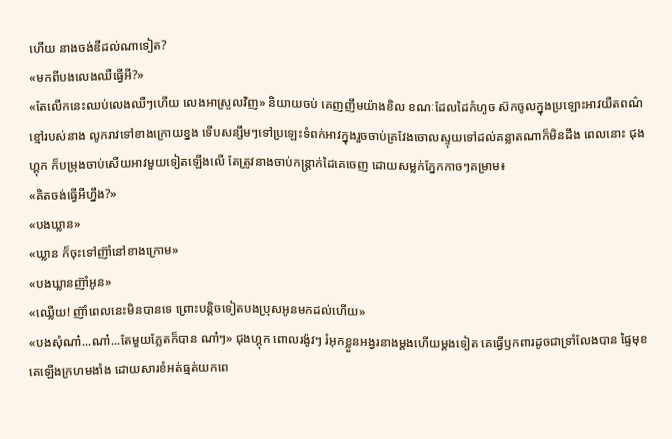ហើយ នាងចង់ឌឺដល់ណាទៀត?
«មកពីបងលេងឈឺធ្វើអី?»
«តែលើកនេះឈប់លេងឈឺៗហើយ លេងអាស្រួលវិញ» និយាយចប់ គេញញឹមយ៉ាងខិល ខណៈដែលដៃកំហូច ស៊កចូលក្នុងប្រឡោះអាវយឺតពណ៌ខ្មៅរបស់នាង លូករាវទៅខាងក្រោយខ្នង ទើបសន្សឹមៗទៅប្រឡេះទំពក់អាវក្នុងរួចចាប់គ្រវែងចោលស្ទុយទៅដល់គន្លាតណាក៏មិនដឹង ពេលនោះ ជុងហ្គុក ក៏បម្រុងចាប់សើយអាវមួយទៀតឡើងលើ តែត្រូវនាងចាប់កន្រ្តាក់ដៃគេចេញ ដោយសម្លក់ភ្នែកកាចៗគម្រាម៖
«គិតចង់ធ្វើអីហ្នឹង?»
«បងឃ្លាន»
«ឃ្លាន ក៏ចុះទៅញ៊ាំនៅខាងក្រោម»
«បងឃ្លានញ៊ាំអូន»
«ឈ្លើយ! ញ៊ាំពេលនេះមិនបានទេ ព្រោះបន្តិចទៀតបងប្រុសអូនមកដល់ហើយ»
«បងសុំណា៎...ណា៎...តែមួយភ្លែតក៏បាន ណា៎ៗ» ជុងហ្គុក ពោលរង៉ូវៗ រំអុកខ្លួនអង្វរនាងម្តងហើយម្តងទៀត គេធ្វើឫកពារដូចជាទ្រាំលែងបាន ផ្ទៃមុខគេឡើងក្រហមងាំង ដោយសារខំអត់ធ្មត់យកពេ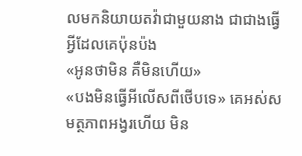លមកនិយាយតវ៉ាជាមួយនាង ជាជាងធ្វើអ្វីដែលគេប៉ុនប៉ង
«អូនថាមិន គឺមិនហើយ»
«បងមិនធ្វើអីលើសពីថើបទេ» គេអស់សមត្ថភាពអង្វរហើយ មិន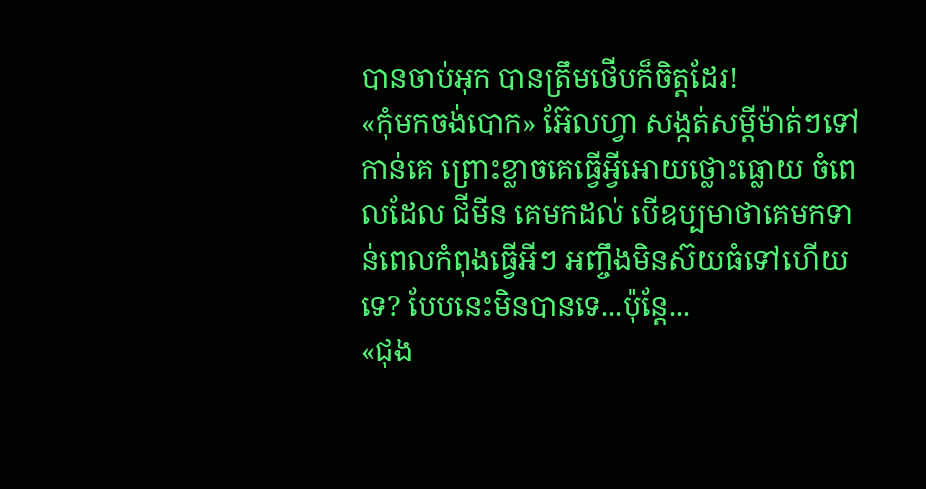បានចាប់អុក បានត្រឹមថើបក៏ចិត្តដែរ!
«កុំមកចង់បោក» អ៊ែលហ្វា សង្កត់សម្តីម៉ាត់ៗទៅកាន់គេ ព្រោះខ្លាចគេធ្វើអ្វីអោយថ្លោះធ្លោយ ចំពេលដែល ជីមីន គេមកដល់ បើឧប្បមាថាគេមកទាន់ពេលកំពុងធ្វើអីៗ អញ្ចឹងមិនស៊យធំទៅហើយទេ? បែបនេះមិនបានទេ...ប៉ុន្តែ...
«ជុង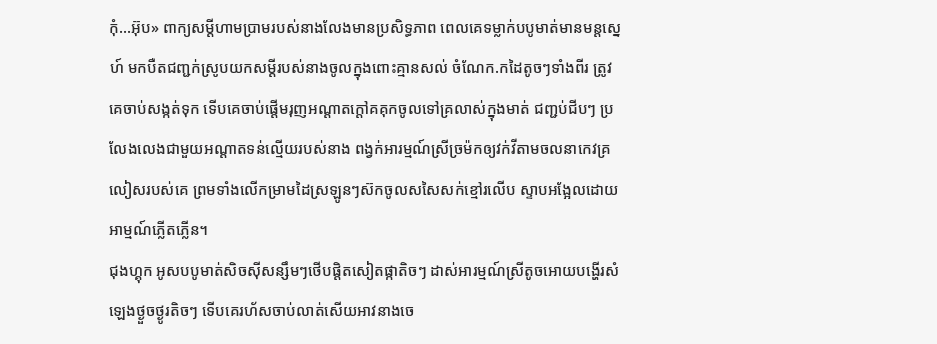កុំ...អ៊ុប» ពាក្យសម្តីហាមប្រាមរបស់នាងលែងមានប្រសិទ្ធភាព ពេលគេទម្លាក់បបូមាត់មានមន្តស្នេហ៍ មកបឺតជញ្ជក់ស្រូបយកសម្តីរបស់នាងចូលក្នុងពោះគ្មានសល់ ចំណែក.កដៃតូចៗទាំងពីរ ត្រូវគេចាប់សង្កត់ទុក ទើបគេចាប់ផ្តើមរុញអណ្តាតក្តៅគគុកចូលទៅគ្រលាស់ក្នុងមាត់ ជញ្ជប់ជីបៗ ប្រលែងលេងជាមួយអណ្តាតទន់ល្មើយរបស់នាង ពង្វក់អារម្មណ៍ស្រីច្រម៉កឲ្យវក់វីតាមចលនាកេវគ្រលៀសរបស់គេ ព្រមទាំងលើកម្រាមដៃស្រឡូនៗស៊កចូលសសៃសក់ខ្មៅរលើប ស្ទាបអង្អែលដោយអាម្មណ៍ភ្លើតភ្លើន។
ជុងហ្គុក អូសបបូមាត់សិចស៊ីសន្សឹមៗថើបផ្តិតសៀតផ្កាតិចៗ ដាស់អារម្មណ៍ស្រីតូចអោយបង្ហើរសំឡេងថ្ងួចថ្ងូរតិចៗ ទើបគេរហ័សចាប់លាត់សើយអាវនាងចេ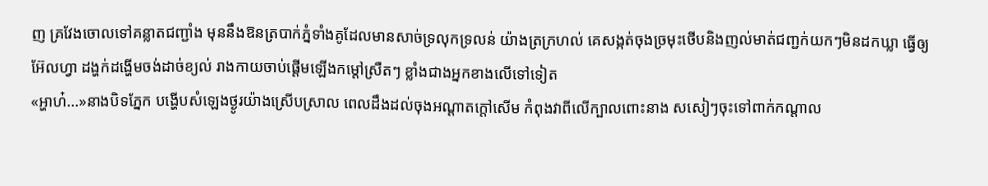ញ គ្រវែងចោលទៅគន្លាតជញ្ជាំង មុននឹងឱនត្របាក់ភ្នំទាំងគូដែលមានសាច់ទ្រលុកទ្រលន់ យ៉ាងត្រក្រហល់ គេសង្កត់ចុងច្រមុះថើបនិងញល់មាត់ជញ្ជក់យកៗមិនដកឃ្លា ធ្វើឲ្យ អ៊ែលហ្វា ដង្ហក់ដង្ហើមចង់ដាច់ខ្យល់ រាងកាយចាប់ផ្តើមឡើងកម្តៅស្រឺតៗ ខ្លាំងជាងអ្នកខាងលើទៅទៀត
«អ្ហាហ៎...»នាងបិទភ្នែក បង្ហើបសំឡេងថ្ងូរយ៉ាងស្រើបស្រាល ពេលដឹងដល់ចុងអណ្តាតក្តៅសើម កំពុងវាពីលើក្បាលពោះនាង សសៀៗចុះទៅពាក់កណ្តាល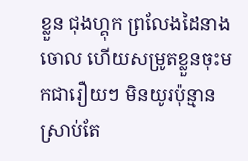ខ្លួន ជុងហ្គុក ព្រលែងដៃនាងចោល ហើយសម្រូតខ្លួនចុះមកជារឿយៗ មិនយូរប៉ុន្មាន ស្រាប់តែ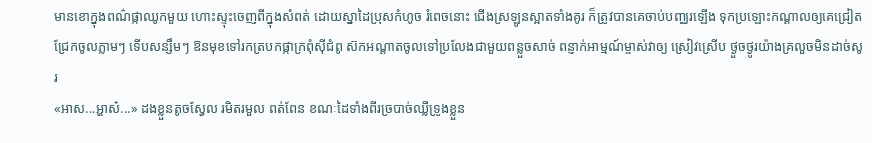មានខោក្នុងពណ៌ផ្កាឈូកមួយ ហោះស្ទុះចេញពីក្នុងសំពត់ ដោយស្នាដៃប្រុសកំហូច រំពេចនោះ ជើងស្រឡូនស្អាតទាំងគូរ ក៏ត្រូវបានគេចាប់បញ្ឈរឡើង ទុកប្រឡោះកណ្តាលឲ្យគេជ្រៀតជ្រែកចូលភ្លាមៗ ទើបសន្សឹមៗ ឱនមុខទៅរកត្របកផ្កាក្រពុំស៊ីជំពូ ស៊កអណ្តាតចូលទៅប្រលែងជាមួយពន្លួចសាច់ ពន្ញាក់អាម្មណ៍ម្ចាស់វាឲ្យ ស្រៀវស្រើប ថ្ងួចថ្ងូរយ៉ាងគ្រលួចមិនដាច់សូរ
«អាស...អ្ហាស៎...» ដងខ្លួនតូចស្វែល រមិតរមួល ពត់ពែន ខណៈដៃទាំងពីរច្របាច់ឈ្លីទ្រូងខ្លួន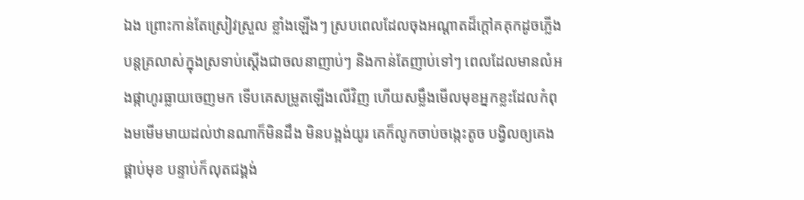ឯង ព្រោះកាន់តែស្រៀវស្រួល ខ្លាំងឡើងៗ ស្របពេលដែលចុងអណ្តាតដ៏ក្តៅគគុកដូចភ្លើង បន្តគ្រលាស់ក្នុងស្រទាប់ស្តើងជាចលនាញាប់ៗ និងកាន់តែញាប់ទៅៗ ពេលដែលមានលំអងផ្កាហូរធ្លាយចេញមក ទើបគេសម្រូតឡើងលើវិញ ហើយសម្លឹងមើលមុខអ្នកខ្លះដែលកំពុងមមើមមាយដល់ឋានណាក៏មិនដឹង មិនបង្អង់យូរ គេក៏លូកចាប់ចង្កេះតូច បង្វិលឲ្យគេងផ្គាប់មុខ បន្ទាប់ក៏លុតជង្គង់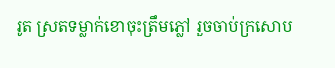រូត ស្រតទម្លាក់ខោចុះត្រឹមភ្លៅ រួចចាប់ក្រសោប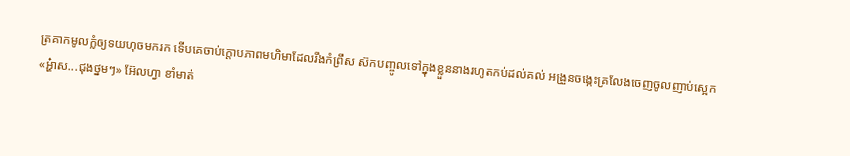ត្រគាកមូលក្លំឲ្យទយហុចមករក ទើបគេចាប់ក្តោបភាពមហិមាដែលរឹងកំព្រឹស ស៊កបញ្ចូលទៅក្នុងខ្លួននាងរហូតកប់ដល់គល់ អង្រួនចង្កេះគ្រលែងចេញចូលញាប់ស្អេក
«អ្ហ៎ាស...ជុងថ្នមៗ» អ៊ែលហ្វា ខាំមាត់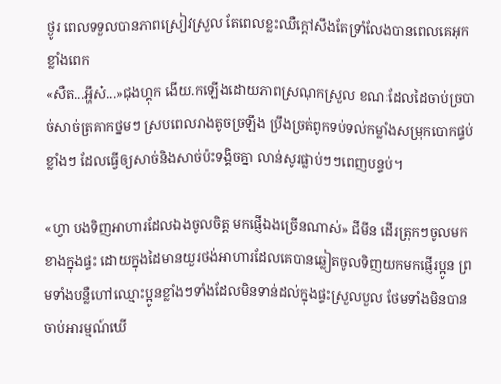ថ្ងូរ ពេលទទួលបានភាពស្រៀវស្រួល តែពេលខ្លះឈឺក្តៅសឹងតែទ្រាំលែងបានពេលគេអុកខ្លាំងពេក
«សឺត...អ្ហឹស៎...»ជុងហ្គុក ងើយ.កឡើងដោយភាពស្រណុកស្រួល ខណៈដែលដៃចាប់ច្របាច់សាច់ត្រគាកថ្នមៗ ស្របពេលរាងតូចច្រឡឹង ប្រឹងច្រត់ពូកទប់ទល់កម្លាំងសម្រុកបោកផ្ទប់ខ្លាំងៗ ដែលធ្វើឲ្យសាច់និងសាច់ប៉ះទង្គិចគ្នា លាន់សូរផ្លាប់ៗៗពេញបន្ទប់។

«ហ្វា បងទិញអាហារដែលឯងចូលចិត្ត មកផ្ញើឯងច្រើនណាស់» ជីមីន ដើរត្រុកៗចូលមកខាងក្នុងផ្ទះ ដោយក្នុងដៃមានយួរថង់អាហារដែលគេបានឆ្លៀតចូលទិញយកមកផ្ញើរប្អូន ព្រមទាំងបន្លឺហៅឈ្មោះប្អូនខ្លាំងៗទាំងដែលមិនទាន់ដល់ក្នុងផ្ទះស្រួលបួល ថែមទាំងមិនបានចាប់អារម្មណ៍ឃើ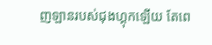ញឡានរបស់ជុងហ្គុកឡើយ តែពេ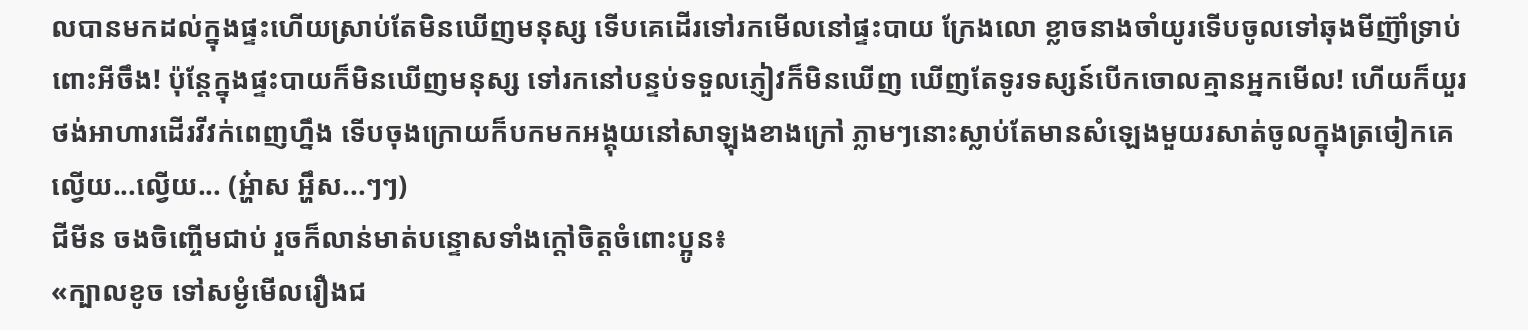លបានមកដល់ក្នុងផ្ទះហើយស្រាប់តែមិនឃើញមនុស្ស ទើបគេដើរទៅរកមើលនៅផ្ទះបាយ ក្រែងលោ ខ្លាចនាងចាំយូរទើបចូលទៅឆុងមីញ៊ាំទ្រាប់ពោះអីចឹង! ប៉ុន្តែក្នុងផ្ទះបាយក៏មិនឃើញមនុស្ស ទៅរកនៅបន្ទប់ទទួលភ្ញៀវក៏មិនឃើញ ឃើញតែទូរទស្សន៍បើកចោលគ្មានអ្នកមើល! ហើយក៏យួរថង់អាហារដើរវីវក់ពេញហ្នឹង ទើបចុងក្រោយក៏បកមកអង្គុយនៅសាឡុងខាងក្រៅ ភ្លាមៗនោះស្លាប់តែមានសំឡេងមួយរសាត់ចូលក្នុងត្រចៀកគេល្វើយ...ល្វើយ... (អ្ហ៎ាស អ្ហឹស...ៗៗ)
ជីមីន ចងចិញ្ចើមជាប់ រួចក៏លាន់មាត់បន្ទោសទាំងក្តៅចិត្តចំពោះប្អូន៖
«ក្បាលខូច ទៅសម្ងំមើលរឿងជ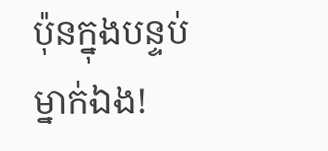ប៉ុនក្នុងបន្ទប់ម្នាក់ឯង!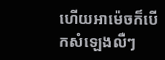ហើយអាម៉េចក៏បើកសំឡេងលឺៗ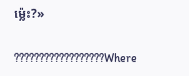ម្ល៉េះ?»

??????????????????Where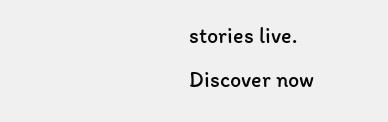stories live. Discover now